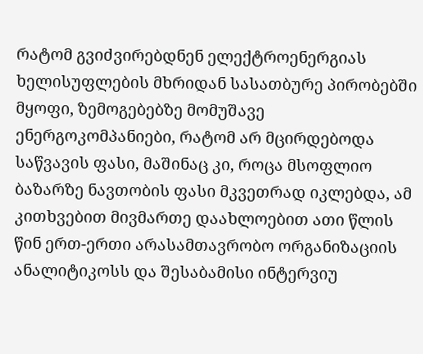რატომ გვიძვირებდნენ ელექტროენერგიას ხელისუფლების მხრიდან სასათბურე პირობებში მყოფი, ზემოგებებზე მომუშავე ენერგოკომპანიები, რატომ არ მცირდებოდა საწვავის ფასი, მაშინაც კი, როცა მსოფლიო ბაზარზე ნავთობის ფასი მკვეთრად იკლებდა, ამ კითხვებით მივმართე დაახლოებით ათი წლის წინ ერთ-ერთი არასამთავრობო ორგანიზაციის ანალიტიკოსს და შესაბამისი ინტერვიუ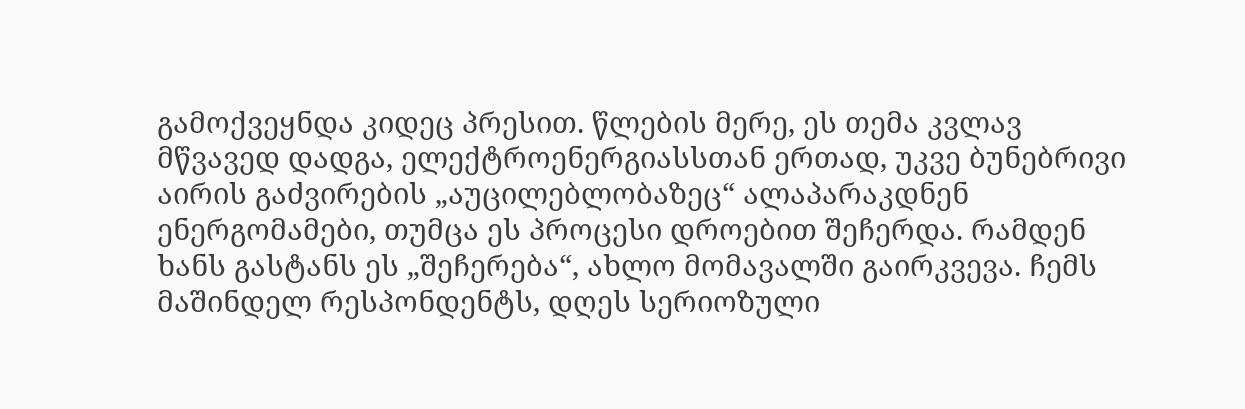გამოქვეყნდა კიდეც პრესით. წლების მერე, ეს თემა კვლავ მწვავედ დადგა, ელექტროენერგიასსთან ერთად, უკვე ბუნებრივი აირის გაძვირების „აუცილებლობაზეც“ ალაპარაკდნენ ენერგომამები, თუმცა ეს პროცესი დროებით შეჩერდა. რამდენ ხანს გასტანს ეს „შეჩერება“, ახლო მომავალში გაირკვევა. ჩემს მაშინდელ რესპონდენტს, დღეს სერიოზული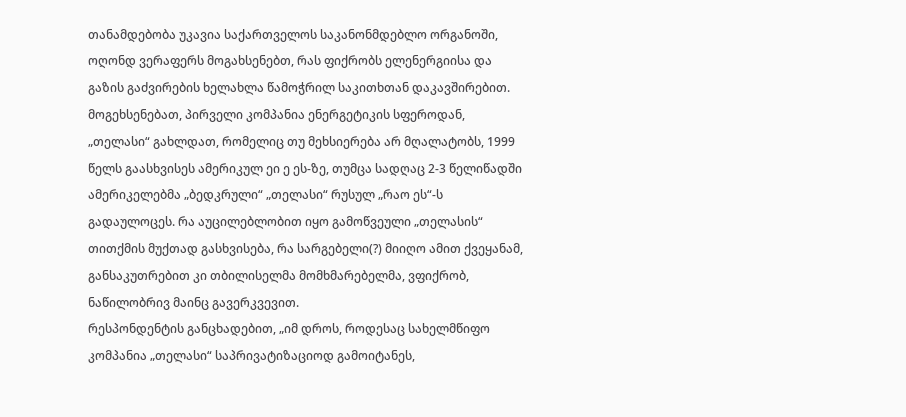თანამდებობა უკავია საქართველოს საკანონმდებლო ორგანოში, ოღონდ ვერაფერს მოგახსენებთ, რას ფიქრობს ელენერგიისა და გაზის გაძვირების ხელახლა წამოჭრილ საკითხთან დაკავშირებით.
მოგეხსენებათ, პირველი კომპანია ენერგეტიკის სფეროდან, „თელასი“ გახლდათ, რომელიც თუ მეხსიერება არ მღალატობს, 1999 წელს გაასხვისეს ამერიკულ ეი ე ეს-ზე, თუმცა სადღაც 2-3 წელიწადში ამერიკელებმა „ბედკრული“ „თელასი“ რუსულ „რაო ეს“-ს გადაულოცეს. რა აუცილებლობით იყო გამოწვეული „თელასის“ თითქმის მუქთად გასხვისება, რა სარგებელი(?) მიიღო ამით ქვეყანამ, განსაკუთრებით კი თბილისელმა მომხმარებელმა, ვფიქრობ, ნაწილობრივ მაინც გავერკვევით.
რესპონდენტის განცხადებით, „იმ დროს, როდესაც სახელმწიფო კომპანია „თელასი“ საპრივატიზაციოდ გამოიტანეს,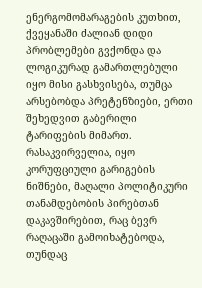ენერგომომარაგების კუთხით, ქვეყანაში ძალიან დიდი პრობლემები გვქონდა და ლოგიკურად გამართლებული იყო მისი გასხვისება, თუმცა არსებობდა პრეტენზიები, ერთი შეხედვით გაბერილი ტარიფების მიმართ. რასაკვირველია, იყო კორუფციული გარიგების ნიშნები, მაღალი პოლიტიკური თანამდებობის პირებთან დაკავშირებით, რაც ბევრ რაღაცაში გამოიხატებოდა, თუნდაც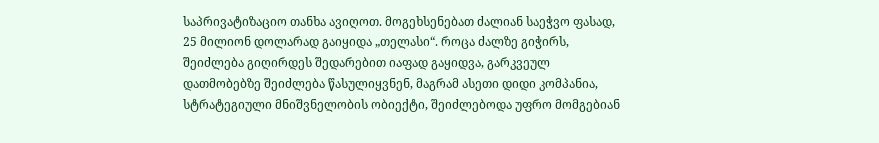საპრივატიზაციო თანხა ავიღოთ. მოგეხსენებათ ძალიან საეჭვო ფასად, 25 მილიონ დოლარად გაიყიდა „თელასი“. როცა ძალზე გიჭირს, შეიძლება გიღირდეს შედარებით იაფად გაყიდვა, გარკვეულ დათმობებზე შეიძლება წასულიყვნენ, მაგრამ ასეთი დიდი კომპანია, სტრატეგიული მნიშვნელობის ობიექტი, შეიძლებოდა უფრო მომგებიან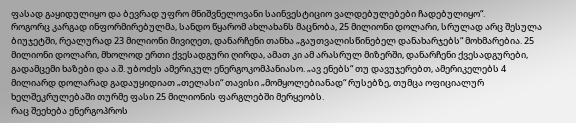ფასად გაყიდულიყო და ბევრად უფრო მნიშვნელოვანი საინვესტიციო ვალდებულებები ჩადებულიყო“.
როგორც კარგად ინფორმირებულმა, სანდო წყარომ ახლახანს მაცნობა, 25 მილიონი დოლარი, სრულად არც შესულა ბიუჯეტში, რეალურად 23 მილიონი მივიღეთ, დანარჩენი თანხა „გაუთვალისწინებელ დანახარჯებს“ მოხმარებია. 25 მილიონი დოლარი, მხოლოდ ერთი ქვესადგური ღირდა, ამათ კი ამ არასრულ მიზერში, დანარჩენი ქვესადგურები, გადამცემი ხაზები და ა.შ. უბოძეს ამერიკულ ენერგოკომპანიასო. „ავ ენებს“ თუ დავუჯერებთ, ამერიკელებს 4 მილიარდ დოლარად გადაუყიდიათ „თელასი“ თავისი „მომყოლებიანად“ რუსებზე, თუმცა ოფიციალურ ხელშეკრულებაში თურმე ფასი 25 მილიონის ფარგლებში მერყეობს.
რაც შეეხება ენერგოპროს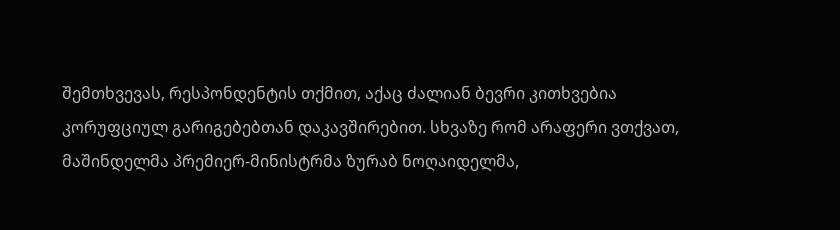შემთხვევას, რესპონდენტის თქმით, აქაც ძალიან ბევრი კითხვებია კორუფციულ გარიგებებთან დაკავშირებით. სხვაზე რომ არაფერი ვთქვათ, მაშინდელმა პრემიერ-მინისტრმა ზურაბ ნოღაიდელმა,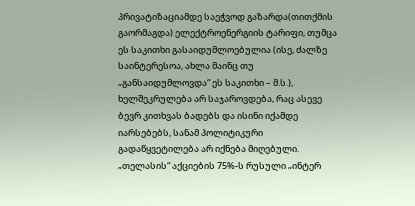პრივატიზაციამდე საეჭვოდ გაზარდა(თითქმის გაორმაგდა) ელექტროენერგიის ტარიფი, თუმცა ეს საკითხი გასაიდუმლოებულია (ისე, ძალზე საინტერესოა, ახლა მაინც თუ „განსაიდუმლოვდა“ ეს საკითხი – მ.ს.), ხელშეკრულება არ საჯაროვდება, რაც ასევე ბევრ კითხვას ბადებს და ისინი იქამდე იარსებებს, სანამ პოლიტიკური გადაწყვეტილება არ იქნება მიღებული. „თელასის“ აქციების 75%-ს რუსული „ინტერ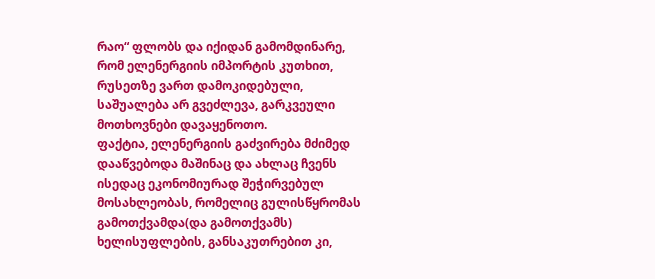რაო“ ფლობს და იქიდან გამომდინარე, რომ ელენერგიის იმპორტის კუთხით, რუსეთზე ვართ დამოკიდებული, საშუალება არ გვეძლევა, გარკვეული მოთხოვნები დავაყენოთო.
ფაქტია, ელენერგიის გაძვირება მძიმედ დააწვებოდა მაშინაც და ახლაც ჩვენს ისედაც ეკონომიურად შეჭირვებულ მოსახლეობას, რომელიც გულისწყრომას გამოთქვამდა(და გამოთქვამს) ხელისუფლების, განსაკუთრებით კი,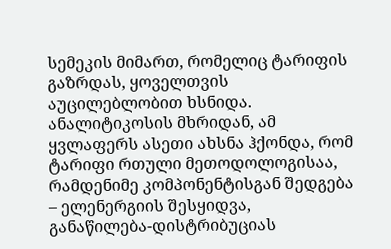სემეკის მიმართ, რომელიც ტარიფის გაზრდას, ყოველთვის აუცილებლობით ხსნიდა. ანალიტიკოსის მხრიდან, ამ ყვლაფერს ასეთი ახსნა ჰქონდა, რომ ტარიფი რთული მეთოდოლოგისაა, რამდენიმე კომპონენტისგან შედგება – ელენერგიის შესყიდვა, განაწილება-დისტრიბუციას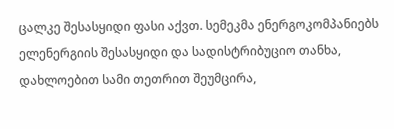ცალკე შესასყიდი ფასი აქვთ. სემეკმა ენერგოკომპანიებს ელენერგიის შესასყიდი და სადისტრიბუციო თანხა, დახლოებით სამი თეთრით შეუმცირა,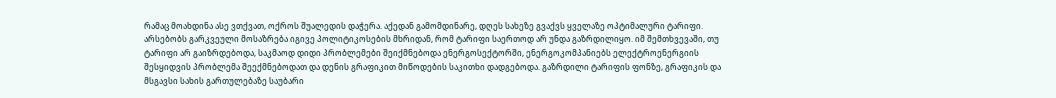რამაც მოახდინა ასე ვთქვათ, ოქროს შუალედის დაჭერა. აქედან გამომდინარე, დღეს სახეზე გვაქვს ყველაზე ოპტიმალური ტარიფი. არსებობს გარკვეული მოსაზრება იგივე პოლიტიკოსების მხრიდან, რომ ტარიფი საერთოდ არ უნდა გაზრდილიყო. იმ შემთხვევაში, თუ ტარიფი არ გაიზრდებოდა, საკმაოდ დიდი პრობლემები შეიქმნებოდა ენერგოსექტორში, ენერგოკომპანიებს ელექტროენერგიის შესყიდვის პრობლემა შეექმნებოდათ და დენის გრაფიკით მიწოდების საკითხი დადგებოდა. გაზრდილი ტარიფის ფონზე, გრაფიკის და მსგავსი სახის გართულებაზე საუბარი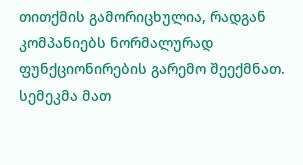თითქმის გამორიცხულია, რადგან კომპანიებს ნორმალურად ფუნქციონირების გარემო შეექმნათ. სემეკმა მათ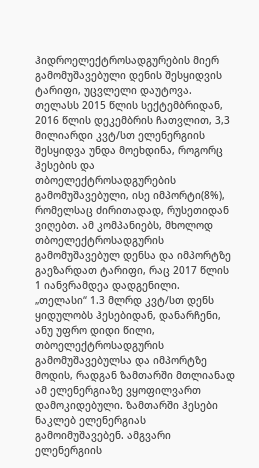ჰიდროელექტროსადგურების მიერ გამომუშავებული დენის შესყიდვის ტარიფი, უცვლელი დაუტოვა. თელასს 2015 წლის სექტემბრიდან, 2016 წლის დეკემბრის ჩათვლით, 3,3 მილიარდი კვტ/სთ ელენერგიის შესყიდვა უნდა მოეხდინა, როგორც ჰესების და თბოელექტროსადგურების გამომუშავებული, ისე იმპორტი(8%), რომელსაც ძირითადად, რუსეთიდან ვიღებთ. ამ კომპანიებს, მხოლოდ თბოელექტროსადგურის გამომუშავებულ დენსა და იმპორტზე გაეზარდათ ტარიფი, რაც 2017 წლის 1 იანვრამდეა დადგენილი.
„თელასი“ 1.3 მლრდ კვტ/სთ დენს ყიდულობს ჰესებიდან, დანარჩენი, ანუ უფრო დიდი წილი, თბოელექტროსადგურის გამომუშავებულსა და იმპორტზე მოდის, რადგან ზამთარში მთლიანად ამ ელენერგიაზე ვყოფილვართ დამოკიდებული. ზამთარში ჰესები ნაკლებ ელენერგიას გამოიმუშავებენ. ამგვარი ელენერგიის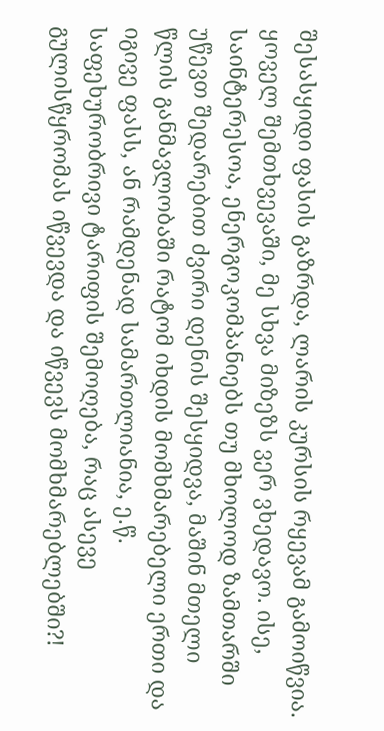შესასყიდი ფასის გაზრდა, ლარის კურსის რყევამ გამოიწვია. ყოველ შემთხვევაში, მე სხვა მიზეზს ვერ ვხედავო. ისე, საინტერესოა, ენერგოკომპანიებს თუ მხოლოდ ზამთარში უწევთ შედარებით ძვირი დენის შესყიდვა, მაშინ მთელი წლის განმავლობაში რატომ იხდის მომხმარებელი ერთი და იგივე ფასს, ან რამდენად სამართლიანია, ე.წ. საფეხურობრივი ტარიფის შემოღება, რაც ასევე გულისწყრომას იწვევდა და იწვევს მომხმარებლებში?!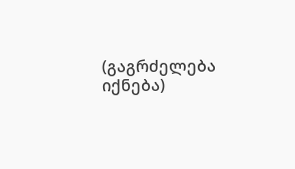(გაგრძელება იქნება)